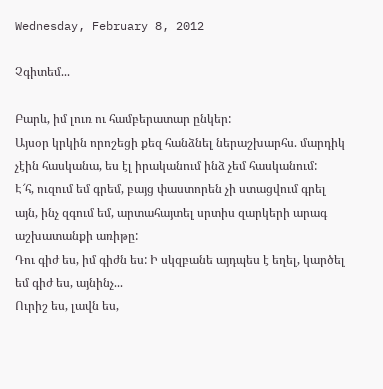Wednesday, February 8, 2012

Չգիտեմ...

Բարև, իմ լուռ ու համբերատար ընկեր:
Այսօր կրկին որոշեցի քեզ հանձնել ներաշխարհս. մարդիկ չէին հասկանա, ես էլ իրականում ինձ չեմ հասկանում:
Է՜հ, ուզում եմ գրեմ, բայց փաստորեն չի ստացվում գրել այն, ինչ զգում եմ, արտահայտել սրտիս զարկերի արագ աշխատանքի առիթը:
Դու գիժ ես, իմ գիժն ես: Ի սկզբանե այդպես է եղել, կարծել եմ գիժ ես, այնինչ...
Ուրիշ ես, լավն ես,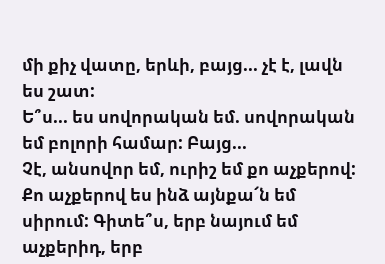մի քիչ վատը, երևի, բայց... չէ է, լավն ես շատ:
Ե՞ս... ես սովորական եմ. սովորական եմ բոլորի համար: Բայց...
Չէ, անսովոր եմ, ուրիշ եմ քո աչքերով: Քո աչքերով ես ինձ այնքա՜ն եմ սիրում: Գիտե՞ս, երբ նայում եմ աչքերիդ, երբ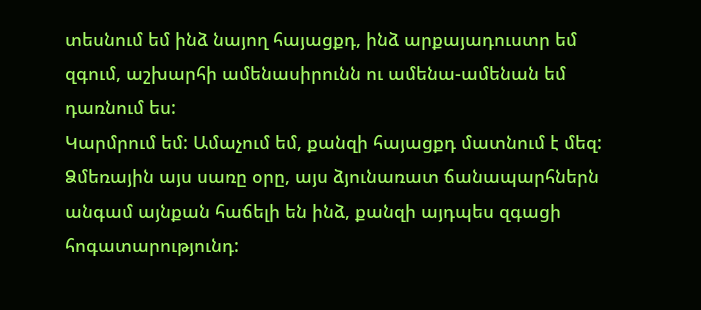տեսնում եմ ինձ նայող հայացքդ, ինձ արքայադուստր եմ զգում, աշխարհի ամենասիրունն ու ամենա-ամենան եմ դառնում ես:
Կարմրում եմ: Ամաչում եմ, քանզի հայացքդ մատնում է մեզ:
Ձմեռային այս սառը օրը, այս ձյունառատ ճանապարհներն անգամ այնքան հաճելի են ինձ, քանզի այդպես զգացի հոգատարությունդ: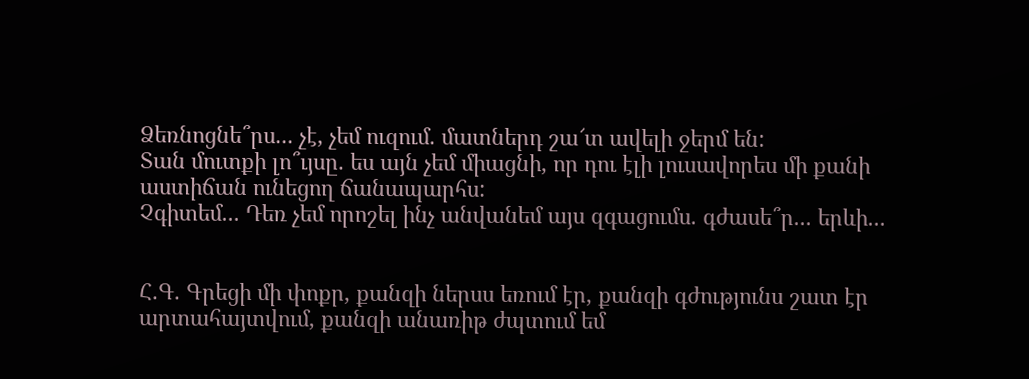Ձեռնոցնե՞րս... չէ, չեմ ուզում. մատներդ շա՜տ ավելի ջերմ են:
Տան մուտքի լո՞ւյսը. ես այն չեմ միացնի, որ դու էլի լուսավորես մի քանի աստիճան ունեցող ճանապարհս:
Չգիտեմ... Դեռ չեմ որոշել ինչ անվանեմ այս զգացումս. գժասե՞ր... երևի...


Հ.Գ. Գրեցի մի փոքր, քանզի ներսս եռում էր, քանզի գժությունս շատ էր արտահայտվում, քանզի անառիթ ժպտում եմ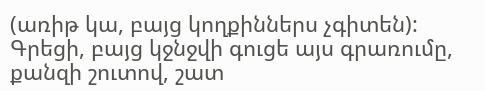(առիթ կա, բայց կողքիններս չգիտեն): Գրեցի, բայց կջնջվի գուցե այս գրառումը, քանզի շուտով, շատ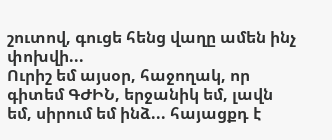շուտով, գուցե հենց վաղը ամեն ինչ փոխվի...
Ուրիշ եմ այսօր, հաջողակ, որ գիտեմ ԳԺԻՆ, երջանիկ եմ, լավն եմ, սիրում եմ ինձ... հայացքդ է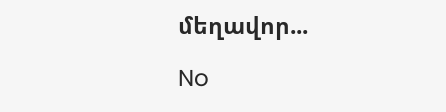մեղավոր...

No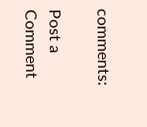comments:

Post a Comment